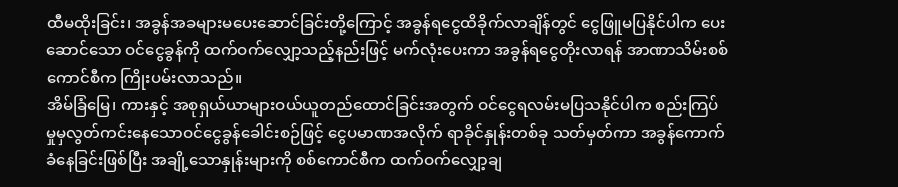ထီမထိုးခြင်း၊ အခွန်အခများမပေးဆောင်ခြင်းတို့ကြောင့် အခွန်ရငွေထိခိုက်လာချိန်တွင် ငွေဖြူမပြနိုင်ပါက ပေးဆောင်သော ဝင်ငွေခွန်ကို ထက်ဝက်လျှော့သည့်နည်းဖြင့် မက်လုံးပေးကာ အခွန်ရငွေတိုးလာရန် အာဏာသိမ်းစစ်ကောင်စီက ကြိုးပမ်းလာသည်။
အိမ်ခြံမြေ၊ ကားနှင့် အစုရှယ်ယာများဝယ်ယူတည်ထောင်ခြင်းအတွက် ဝင်ငွေရလမ်းမပြသနိုင်ပါက စည်းကြပ်မှုမှလွတ်ကင်းနေသောဝင်ငွေခွန်ခေါင်းစဉ်ဖြင့် ငွေပမာဏအလိုက် ရာခိုင်နှုန်းတစ်ခု သတ်မှတ်ကာ အခွန်ကောက်ခံနေခြင်းဖြစ်ပြီး အချို့သောနှုန်းများကို စစ်ကောင်စီက ထက်ဝက်လျှော့ချ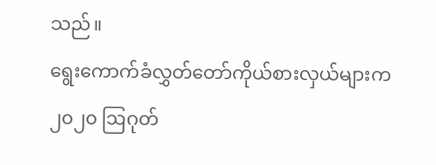သည်။
ရွေးကောက်ခံလွှတ်တော်ကိုယ်စားလှယ်များက ၂၀၂၀ ဩဂုတ်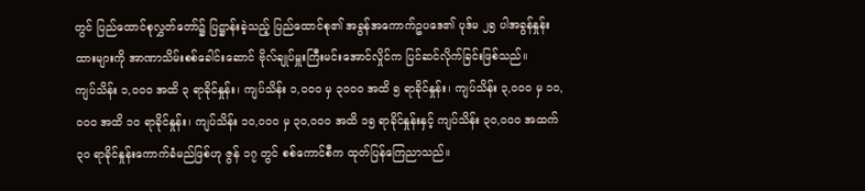တွင် ပြည်ထောင်စုလွှတ်တော်၌ ပြဋ္ဌာန်းခဲ့သည့် ပြည်ထောင်စု၏ အခွန်အကောက်ဥပဒေ၏ ပုဒ်မ ၂၅ ပါအခွန်နှုန်းထားများကို အာဏာသိမ်းစစ်ခေါင်းဆောင် ဗိုလ်ချုပ်မှူးကြီးမင်းအောင်လှိုင်က ပြင်ဆင်လိုက်ခြင်းဖြစ်သည်။
ကျပ်သိန်း ၁,၀၀၀ အထိ ၃ ရာခိုင်နှုန်း၊ ကျပ်သိန်း ၁,၀၀၀ မှ ၃၀၀၀ အထိ ၅ ရာခိုင်နှုန်း၊ ကျပ်သိန်း ၃,၀၀၀ မှ ၁၀,၀၀၀ အထိ ၁၀ ရာခိုင်နှုန်း၊ ကျပ်သိန်း ၁၀,၀၀၀ မှ ၃၀,၀၀၀ အထိ ၁၅ ရာခိုင်နှုန်းနှင့် ကျပ်သိန်း ၃၀,၀၀၀ အထက် ၃၀ ရာခိုင်နှုန်းကောက်ခံမည်ဖြစ်ဟု ဇွန် ၁၇ တွင် စစ်ကောင်စီက ထုတ်ပြန်ကြေညာသည်။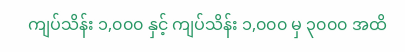ကျပ်သိန်း ၁,၀၀၀ နှင့် ကျပ်သိန်း ၁,၀၀၀ မှ ၃၀၀၀ အထိ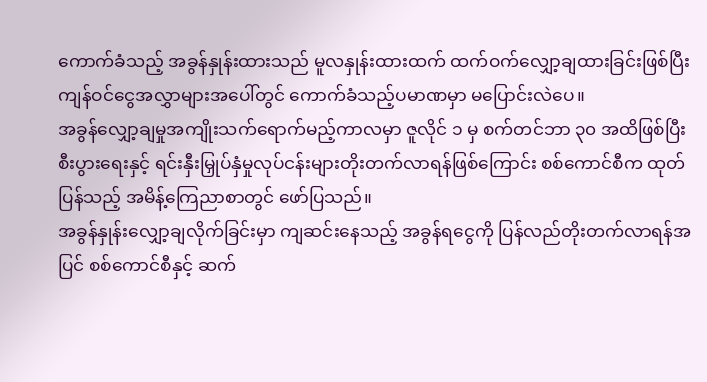ကောက်ခံသည့် အခွန်နှုန်းထားသည် မူလနှုန်းထားထက် ထက်ဝက်လျှော့ချထားခြင်းဖြစ်ပြီး ကျန်ဝင်ငွေအလွှာများအပေါ်တွင် ကောက်ခံသည့်ပမာဏမှာ မပြောင်းလဲပေ။
အခွန်လျှော့ချမှုအကျိုးသက်ရောက်မည့်ကာလမှာ ဇူလိုင် ၁ မှ စက်တင်ဘာ ၃၀ အထိဖြစ်ပြီး စီးပွားရေးနှင့် ရင်းနှီးမြှုပ်နှံမှုလုပ်ငန်းများတိုးတက်လာရန်ဖြစ်ကြောင်း စစ်ကောင်စီက ထုတ်ပြန်သည့် အမိန့်ကြေညာစာတွင် ဖော်ပြသည်။
အခွန်နှုန်းလျှော့ချလိုက်ခြင်းမှာ ကျဆင်းနေသည့် အခွန်ရငွေကို ပြန်လည်တိုးတက်လာရန်အပြင် စစ်ကောင်စီနှင့် ဆက်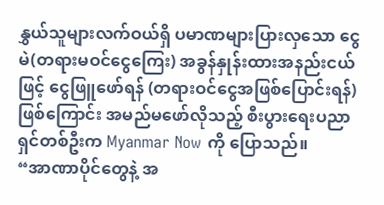နွှယ်သူများလက်ဝယ်ရှိ ပမာဏများပြားလှသော ငွေမဲ(တရားမဝင်ငွေကြေး) အခွန်နှုန်းထားအနည်းငယ်ဖြင့် ငွေဖြူဖော်ရန် (တရားဝင်ငွေအဖြစ်ပြောင်းရန်) ဖြစ်ကြောင်း အမည်မဖော်လိုသည့် စီးပွားရေးပညာရှင်တစ်ဦးက Myanmar Now ကို ပြောသည်။
“အာဏာပိုင်တွေနဲ့ အ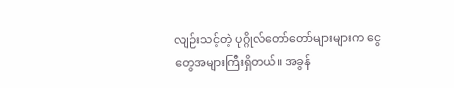လျဉ်းသင့်တဲ့ ပုဂ္ဂိုလ်တော်တော်များများက ငွေတွေအများကြီးရှိတယ်။ အခွန်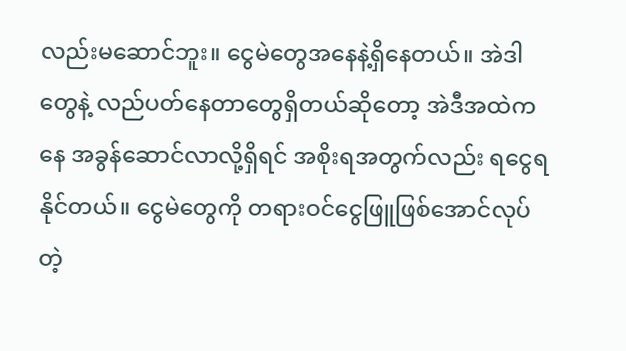လည်းမဆောင်ဘူး။ ငွေမဲတွေအနေနဲ့ရှိနေတယ်။ အဲဒါတွေနဲ့ လည်ပတ်နေတာတွေရှိတယ်ဆိုတော့ အဲဒီအထဲကနေ အခွန်ဆောင်လာလို့ရှိရင် အစိုးရအတွက်လည်း ရငွေရနိုင်တယ်။ ငွေမဲတွေကို တရားဝင်ငွေဖြူဖြစ်အောင်လုပ်တဲ့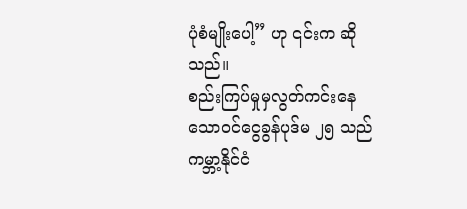ပုံစံမျိုးပေါ့” ဟု ၎င်းက ဆိုသည်။
စည်းကြပ်မှုမှလွတ်ကင်းနေသောဝင်ငွေခွန်ပုဒ်မ ၂၅ သည် ကမ္ဘာ့နိုင်ငံ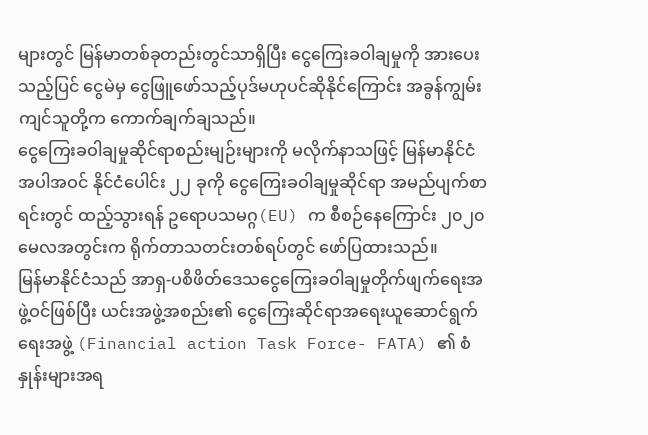များတွင် မြန်မာတစ်ခုတည်းတွင်သာရှိပြီး ငွေကြေးခဝါချမှုကို အားပေးသည့်ပြင် ငွေမဲမှ ငွေဖြူဖော်သည့်ပုဒ်မဟုပင်ဆိုနိုင်ကြောင်း အခွန်ကျွမ်းကျင်သူတို့က ကောက်ချက်ချသည်။
ငွေကြေးခဝါချမှုဆိုင်ရာစည်းမျဉ်းများကို မလိုက်နာသဖြင့် မြန်မာနိုင်ငံအပါအဝင် နိုင်ငံပေါင်း ၂၂ ခုကို ငွေကြေးခဝါချမှုဆိုင်ရာ အမည်ပျက်စာရင်းတွင် ထည့်သွားရန် ဥရောပသမဂ္ဂ(EU) က စီစဉ်နေကြောင်း ၂၀၂၀ မေလအတွင်းက ရိုက်တာသတင်းတစ်ရပ်တွင် ဖော်ပြထားသည်။
မြန်မာနိုင်ငံသည် အာရှ-ပစိဖိတ်ဒေသငွေကြေးခဝါချမှုတိုက်ဖျက်ရေးအဖွဲ့ဝင်ဖြစ်ပြီး ယင်းအဖွဲ့အစည်း၏ ငွေကြေးဆိုင်ရာအရေးယူဆောင်ရွက်ရေးအဖွဲ့ (Financial action Task Force- FATA) ၏ စံနှုန်းများအရ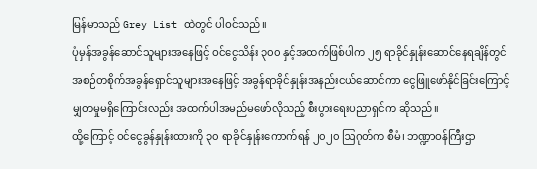မြန်မာသည် Grey List ထဲတွင် ပါဝင်သည်။
ပုံမှန်အခွန်ဆောင်သူများအနေဖြင့် ဝင်ငွေသိန်း ၃၀၀ နှင့်အထက်ဖြစ်ပါက ၂၅ ရာခိုင်နှုန်းဆောင်နေရချိန်တွင် အစဉ်တစိုက်အခွန်ရှောင်သူများအနေဖြင့် အခွန်ရာခိုင်နှုန်းအနည်းငယ်ဆောင်ကာ ငွေဖြူဖော်နိုင်ခြင်းကြောင့် မျှတမှုမရှိကြောင်းလည်း အထက်ပါအမည်မဖော်လိုသည့် စီးပွားရေးပညာရှင်က ဆိုသည်။
ထို့ကြောင့် ဝင်ငွေခွန်နှုန်းထားကို ၃၀ ရာခိုင်နှုန်းကောက်ရန် ၂၀၂၀ ဩဂုတ်က စီမံ၊ ဘဏ္ဍာဝန်ကြီးဌာ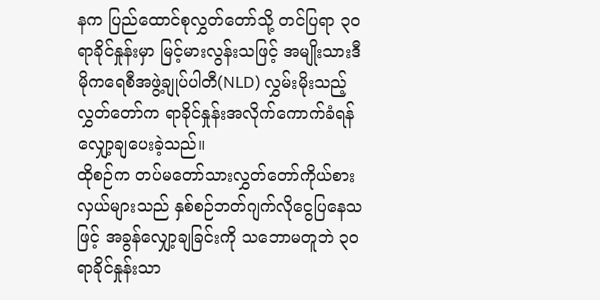နက ပြည်ထောင်စုလွှတ်တော်သို့ တင်ပြရာ ၃၀ ရာခိုင်နှုန်းမှာ မြင့်မားလွန်းသဖြင့် အမျိုးသားဒီမိုကရေစီအဖွဲ့ချုပ်ပါတီ(NLD) လွှမ်းမိုးသည့်လွှတ်တော်က ရာခိုင်နှုန်းအလိုက်ကောက်ခံရန် လျှော့ချပေးခဲ့သည်။
ထိုစဉ်က တပ်မတော်သားလွှတ်တော်ကိုယ်စားလှယ်များသည် နှစ်စဉ်ဘတ်ဂျက်လိုငွေပြနေသဖြင့် အခွန်လျှော့ချခြင်းကို သဘောမတူဘဲ ၃၀ ရာခိုင်နှုန်းသာ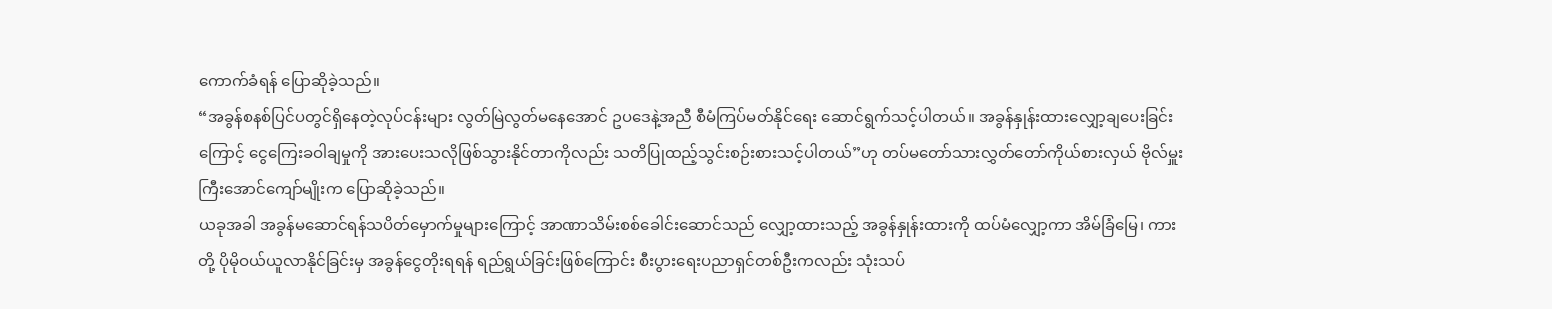ကောက်ခံရန် ပြောဆိုခဲ့သည်။
“အခွန်စနစ်ပြင်ပတွင်ရှိနေတဲ့လုပ်ငန်းများ လွတ်မြဲလွတ်မနေအောင် ဥပဒေနဲ့အညီ စီမံကြပ်မတ်နိုင်ရေး ဆောင်ရွက်သင့်ပါတယ်။ အခွန်နှုန်းထားလျှော့ချပေးခြင်းကြောင့် ငွေကြေးခဝါချမှုကို အားပေးသလိုဖြစ်သွားနိုင်တာကိုလည်း သတိပြုထည့်သွင်းစဉ်းစားသင့်ပါတယ်”ဟု တပ်မတော်သားလွှတ်တော်ကိုယ်စားလှယ် ဗိုလ်မှူးကြီးအောင်ကျော်မျိုးက ပြောဆိုခဲ့သည်။
ယခုအခါ အခွန်မဆောင်ရန်သပိတ်မှောက်မှုများကြောင့် အာဏာသိမ်းစစ်ခေါင်းဆောင်သည် လျှော့ထားသည့် အခွန်နှုန်းထားကို ထပ်မံလျှော့ကာ အိမ်ခြံမြေ၊ ကားတို့ ပိုမိုဝယ်ယူလာနိုင်ခြင်းမှ အခွန်ငွေတိုးရရန် ရည်ရွယ်ခြင်းဖြစ်ကြောင်း စီးပွားရေးပညာရှင်တစ်ဦးကလည်း သုံးသပ်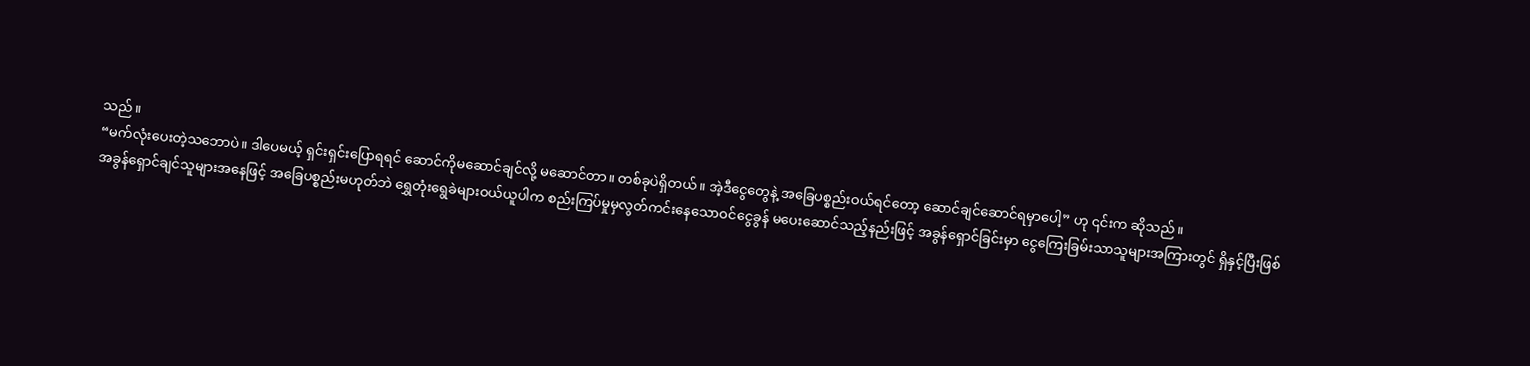သည်။
“မက်လုံးပေးတဲ့သဘောပဲ။ ဒါပေမယ့် ရှင်းရှင်းပြောရရင် ဆောင်ကိုမဆောင်ချင်လို့ မဆောင်တာ။ တစ်ခုပဲရှိတယ်။ အဲ့ဒီငွေတွေနဲ့ အခြေပစ္စည်းဝယ်ရင်တော့ ဆောင်ချင်ဆောင်ရမှာပေါ့” ဟု ၎င်းက ဆိုသည်။
အခွန်ရှောင်ချင်သူများအနေဖြင့် အခြေပစ္စည်းမဟုတ်ဘဲ ရွှေတုံးရွေခဲများဝယ်ယူပါက စည်းကြပ်မှုမှလွတ်ကင်းနေသောဝင်ငွေခွန် မပေးဆောင်သည့်နည်းဖြင့် အခွန်ရှောင်ခြင်းမှာ ငွေကြေးခြမ်းသာသူများအကြားတွင် ရှိနှင့်ပြီးဖြစ်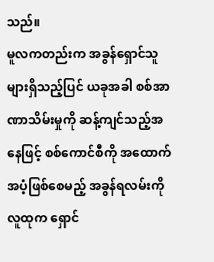သည်။
မူလကတည်းက အခွန်ရှောင်သူများရှိသည့်ပြင် ယခုအခါ စစ်အာဏာသိမ်းမှုကို ဆန့်ကျင်သည့်အနေဖြင့် စစ်ကောင်စီကို အထောက်အပံ့ဖြစ်စေမည့် အခွန်ရလမ်းကို လူထုက ရှောင်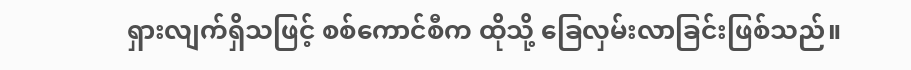ရှားလျက်ရှိသဖြင့် စစ်ကောင်စီက ထိုသို့ ခြေလှမ်းလာခြင်းဖြစ်သည်။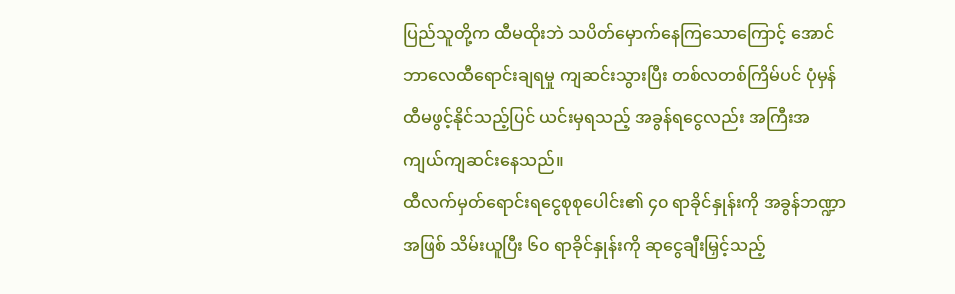ပြည်သူတို့က ထီမထိုးဘဲ သပိတ်မှောက်နေကြသောကြောင့် အောင်ဘာလေထီရောင်းချရမှု ကျဆင်းသွားပြီး တစ်လတစ်ကြိမ်ပင် ပုံမှန်ထီမဖွင့်နိုင်သည့်ပြင် ယင်းမှရသည့် အခွန်ရငွေလည်း အကြီးအကျယ်ကျဆင်းနေသည်။
ထီလက်မှတ်ရောင်းရငွေစုစုပေါင်း၏ ၄၀ ရာခိုင်နှုန်းကို အခွန်ဘဏ္ဍာအဖြစ် သိမ်းယူပြီး ၆၀ ရာခိုင်နှုန်းကို ဆုငွေချီးမြှင့်သည့်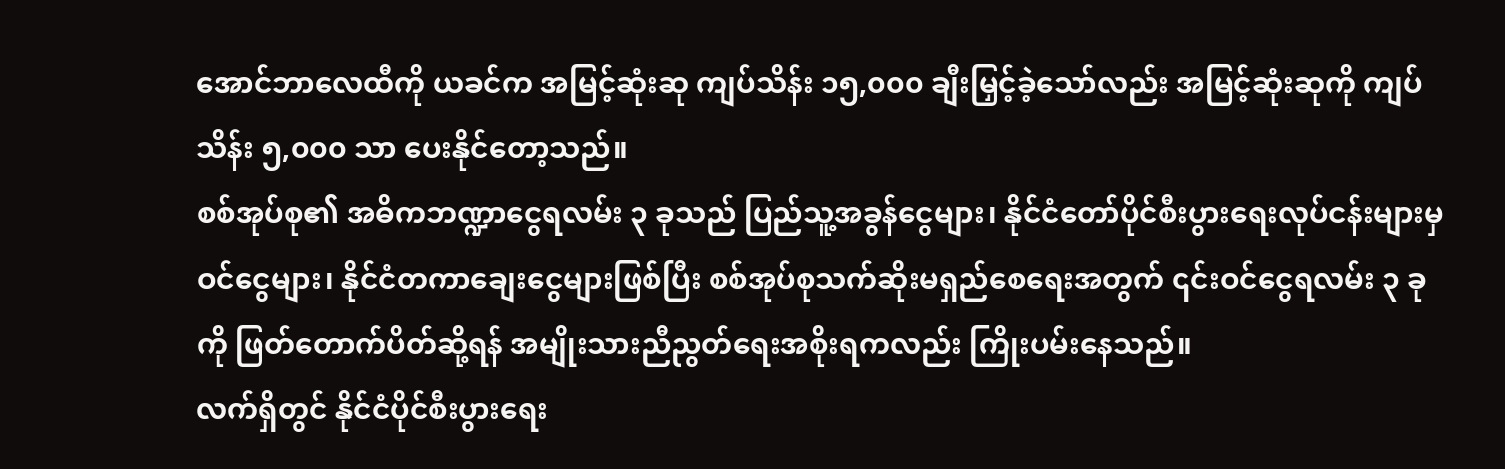အောင်ဘာလေထီကို ယခင်က အမြင့်ဆုံးဆု ကျပ်သိန်း ၁၅,၀၀၀ ချီးမြှင့်ခဲ့သော်လည်း အမြင့်ဆုံးဆုကို ကျပ်သိန်း ၅,၀၀၀ သာ ပေးနိုင်တော့သည်။
စစ်အုပ်စု၏ အဓိကဘဏ္ဍာငွေရလမ်း ၃ ခုသည် ပြည်သူ့အခွန်ငွေများ၊ နိုင်ငံတော်ပိုင်စီးပွားရေးလုပ်ငန်းများမှ ဝင်ငွေများ၊ နိုင်ငံတကာချေးငွေများဖြစ်ပြီး စစ်အုပ်စုသက်ဆိုးမရှည်စေရေးအတွက် ၎င်းဝင်ငွေရလမ်း ၃ ခုကို ဖြတ်တောက်ပိတ်ဆို့ရန် အမျိုးသားညီညွတ်ရေးအစိုးရကလည်း ကြိုးပမ်းနေသည်။
လက်ရှိတွင် နိုင်ငံပိုင်စီးပွားရေး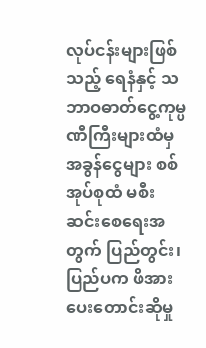လုပ်ငန်းများဖြစ်သည့် ရေနံနှင့် သဘာဝဓာတ်ငွေ့ကုမ္ပဏီကြီးများထံမှ အခွန်ငွေများ စစ်အုပ်စုထံ မစီးဆင်းစေရေးအတွက် ပြည်တွင်း၊ ပြည်ပက ဖိအားပေးတောင်းဆိုမှု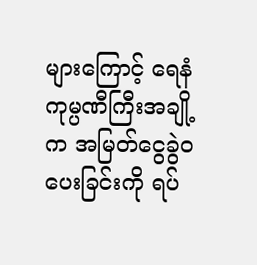များကြောင့် ရေနံကုမ္ပဏီကြီးအချို့က အမြတ်ငွေခွဲဝပေးခြင်းကို ရပ်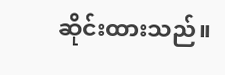ဆိုင်းထားသည်။